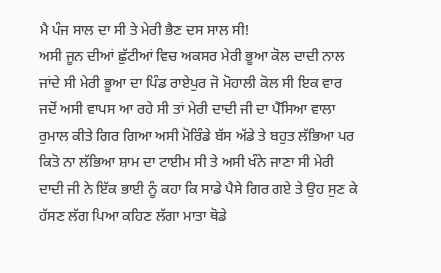ਮੈ ਪੰਜ ਸਾਲ ਦਾ ਸੀ ਤੇ ਮੇਰੀ ਭੈਣ ਦਸ ਸਾਲ ਸੀ!
ਅਸੀ ਜੂਨ ਦੀਆਂ ਛੁੱਟੀਆਂ ਵਿਚ ਅਕਸਰ ਮੇਰੀ ਭੂਆ ਕੋਲ ਦਾਦੀ ਨਾਲ ਜਾਂਦੇ ਸੀ ਮੇਰੀ ਭੂਆ ਦਾ ਪਿੰਡ ਰਾਏਪੁਰ ਜੋ ਮੋਹਾਲੀ ਕੋਲ ਸੀ ਇਕ ਵਾਰ ਜਦੋਂ ਅਸੀ ਵਾਪਸ ਆ ਰਹੇ ਸੀ ਤਾਂ ਮੇਰੀ ਦਾਦੀ ਜੀ ਦਾ ਪੈੱਸਿਆ ਵਾਲਾ ਰੁਮਾਲ ਕੀਤੇ ਗਿਰ ਗਿਆ ਅਸੀ ਮੋਰਿੰਡੇ ਬੱਸ ਅੱਡੇ ਤੇ ਬਹੁਤ ਲੱਭਿਆ ਪਰ ਕਿਤੋ ਨਾ ਲੱਭਿਆ ਸ਼ਾਮ ਦਾ ਟਾਈਮ ਸੀ ਤੇ ਅਸੀ ਖੰਨੇ ਜਾਣਾ ਸੀ ਮੇਰੀ ਦਾਦੀ ਜੀ ਨੇ ਇੱਕ ਭਾਈ ਨੂੰ ਕਹਾ ਕਿ ਸਾਡੇ ਪੈਸੇ ਗਿਰ ਗਏ ਤੇ ਉਹ ਸੁਣ ਕੇ ਹੱਸਣ ਲੱਗ ਪਿਆ ਕਹਿਣ ਲੱਗਾ ਮਾਤਾ ਥੋਡੇ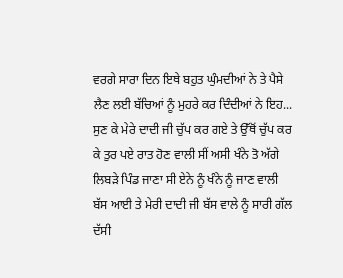ਵਰਗੇ ਸਾਰਾ ਦਿਨ ਇਥੇ ਬਹੁਤ ਘੁੰਮਦੀਆਂ ਨੇ ਤੇ ਪੈਸੇ ਲੈਣ ਲਈ ਬੱਚਿਆਂ ਨੂੰ ਮੁਹਰੇ ਕਰ ਦਿੰਦੀਆਂ ਨੇ ਇਹ...
ਸੁਣ ਕੇ ਮੇਰੇ ਦਾਦੀ ਜੀ ਚੁੱਪ ਕਰ ਗਏ ਤੇ ਉੱਥੋਂ ਚੁੱਪ ਕਰ ਕੇ ਤੁਰ ਪਏ ਰਾਤ ਹੋਣ ਵਾਲੀ ਸੀਂ ਅਸੀ ਖੰਨੇ ਤੋ ਅੱਗੇ ਲਿਬੜੇ ਪਿੰਡ ਜਾਣਾ ਸੀ ਏਨੇ ਨੂੰ ਖੰਨੇ ਨੂੰ ਜਾਣ ਵਾਲੀ ਬੱਸ ਆਈ ਤੇ ਮੇਰੀ ਦਾਦੀ ਜੀ ਬੱਸ ਵਾਲੇ ਨੂੰ ਸਾਰੀ ਗੱਲ ਦੱਸੀ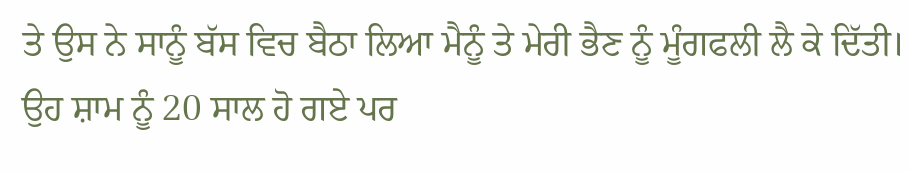ਤੇ ਉਸ ਨੇ ਸਾਨੂੰ ਬੱਸ ਵਿਚ ਬੈਠਾ ਲਿਆ ਮੈਨੂੰ ਤੇ ਮੇਰੀ ਭੈਣ ਨੂੰ ਮੂੰਗਫਲੀ ਲੈ ਕੇ ਦਿੱਤੀ।
ਉਹ ਸ਼ਾਮ ਨੂੰ 20 ਸਾਲ ਹੋ ਗਏ ਪਰ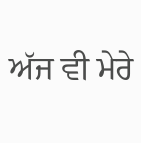ਅੱਜ ਵੀ ਮੇਰੇ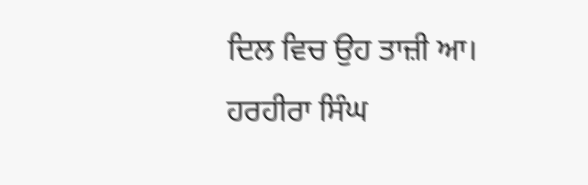ਦਿਲ ਵਿਚ ਉਹ ਤਾਜ਼ੀ ਆ।
ਹਰਹੀਰਾ ਸਿੰਘ